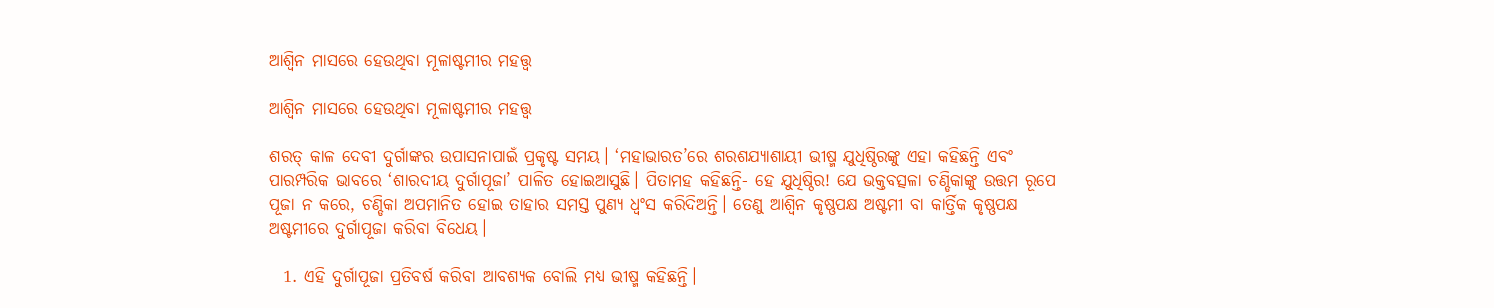ଆଶ୍ୱିନ ମାସରେ ହେଉଥିବା ମୂଳାଷ୍ଟମୀର ମହତ୍ତ୍ୱ

ଆଶ୍ୱିନ ମାସରେ ହେଉଥିବା ମୂଳାଷ୍ଟମୀର ମହତ୍ତ୍ୱ

ଶରତ୍ କାଳ ଦେବୀ ଦୁର୍ଗାଙ୍କର ଉପାସନାପାଇଁ ପ୍ରକୃଷ୍ଟ ସମୟ। ‘ମହାଭାରତ’ରେ ଶରଶଯ୍ୟାଶାୟୀ ଭୀଷ୍ମ ଯୁଧିଷ୍ଠିରଙ୍କୁ ଏହା କହିଛନ୍ତି ଏବଂ ପାରମ୍ପରିକ ଭାବରେ ‘ଶାରଦୀୟ ଦୁର୍ଗାପୂଜା’ ପାଳିତ ହୋଇଆସୁଛି। ପିତାମହ କହିଛନ୍ତି- ହେ ଯୁଧିଷ୍ଠିର! ଯେ ଭକ୍ତବତ୍ସଳା ଚଣ୍ଡିକାଙ୍କୁ ଉତ୍ତମ ରୂପେ ପୂଜା ନ କରେ, ଚଣ୍ଡିକା ଅପମାନିତ ହୋଇ ତାହାର ସମସ୍ତ ପୁଣ୍ୟ ଧ୍ୱଂସ କରିଦିଅନ୍ତି। ତେଣୁ ଆଶ୍ୱିନ କୃଷ୍ଣପକ୍ଷ ଅଷ୍ଟମୀ ବା କାର୍ତ୍ତିକ କୃଷ୍ଣପକ୍ଷ ଅଷ୍ଟମୀରେ ଦୁର୍ଗାପୂଜା କରିବା ବିଧେୟ।

  1. ଏହି ଦୁର୍ଗାପୂଜା ପ୍ରତିବର୍ଷ କରିବା ଆବଶ୍ୟକ ବୋଲି ମଧ୍ୟ ଭୀଷ୍ମ କହିଛନ୍ତି।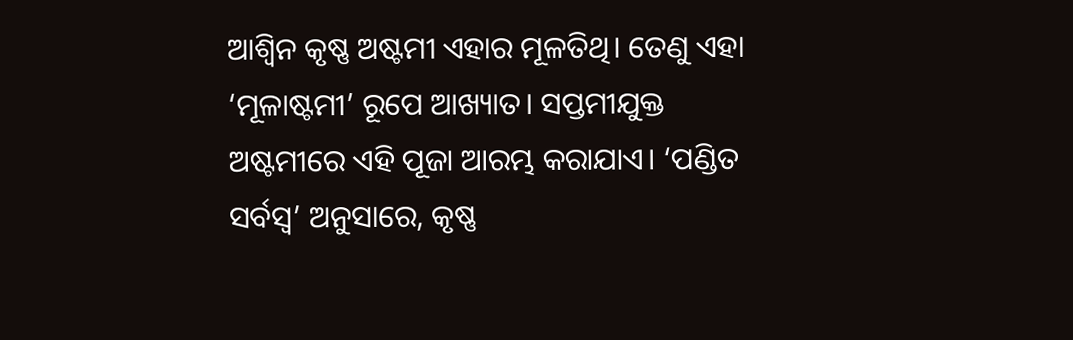ଆଶ୍ୱିନ କୃଷ୍ଣ ଅଷ୍ଟମୀ ଏହାର ମୂଳତିଥି। ତେଣୁ ଏହା ‘ମୂଳାଷ୍ଟମୀ’ ରୂପେ ଆଖ୍ୟାତ। ସପ୍ତମୀଯୁକ୍ତ ଅଷ୍ଟମୀରେ ଏହି ପୂଜା ଆରମ୍ଭ କରାଯାଏ। ‘ପଣ୍ଡିତ ସର୍ବସ୍ୱ’ ଅନୁସାରେ, କୃଷ୍ଣ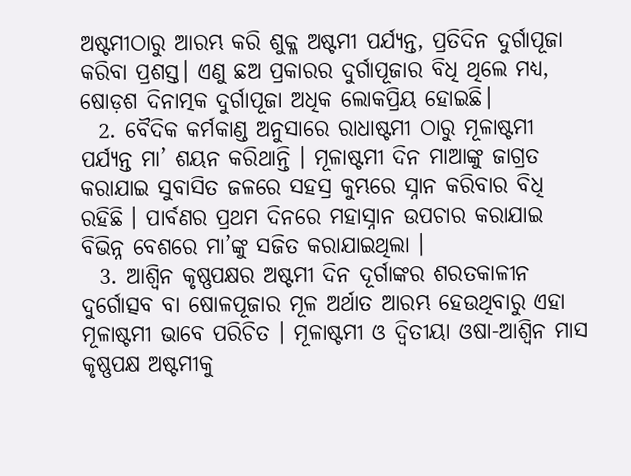ଅଷ୍ଟମୀଠାରୁ ଆରମ୍ଭ କରି ଶୁକ୍ଳ ଅଷ୍ଟମୀ ପର୍ଯ୍ୟନ୍ତ, ପ୍ରତିଦିନ ଦୁର୍ଗାପୂଜା କରିବା ପ୍ରଶସ୍ତ। ଏଣୁ ଛଅ ପ୍ରକାରର ଦୁର୍ଗାପୂଜାର ବିଧି ଥିଲେ ମଧ୍ୟ, ଷୋଡ଼ଶ ଦିନାତ୍ମକ ଦୁର୍ଗାପୂଜା ଅଧିକ ଲୋକପ୍ରିୟ ହୋଇଛି।
  2. ବୈଦିକ କର୍ମକାଣ୍ଡ ଅନୁସାରେ ରାଧାଷ୍ଟମୀ ଠାରୁ ମୂଳାଷ୍ଟମୀ ପର୍ଯ୍ୟନ୍ତ ମା’ ଶୟନ କରିଥାନ୍ତି । ମୂଳାଷ୍ଟମୀ ଦିନ ମାଆଙ୍କୁ ଜାଗ୍ରତ କରାଯାଇ ସୁବାସିତ ଜଳରେ ସହସ୍ର କୁମ୍ଭରେ ସ୍ନାନ କରିବାର ବିଧି ରହିଛି । ପାର୍ବଣର ପ୍ରଥମ ଦିନରେ ମହାସ୍ନାନ ଉପଚାର କରାଯାଇ ବିଭିନ୍ନ ବେଶରେ ମା’ଙ୍କୁ ସଜିତ କରାଯାଇଥିଲା ।
  3. ଆଶ୍ୱିନ କୃଷ୍ଣପକ୍ଷର ଅଷ୍ଟମୀ ଦିନ ଦୂର୍ଗାଙ୍କର ଶରତକାଳୀନ ଦୁର୍ଗୋତ୍ସବ ବା ଷୋଳପୂଜାର ମୂଳ ଅର୍ଥାତ ଆରମ୍ଭ ହେଉଥିବାରୁ ଏହା ମୂଳାଷ୍ଟମୀ ଭାବେ ପରିଚିତ । ମୂଳାଷ୍ଟମୀ ଓ ଦ୍ଵିତୀୟା ଓଷା-ଆଶ୍ଵିନ ମାସ କୃଷ୍ଣପକ୍ଷ ଅଷ୍ଟମୀକୁ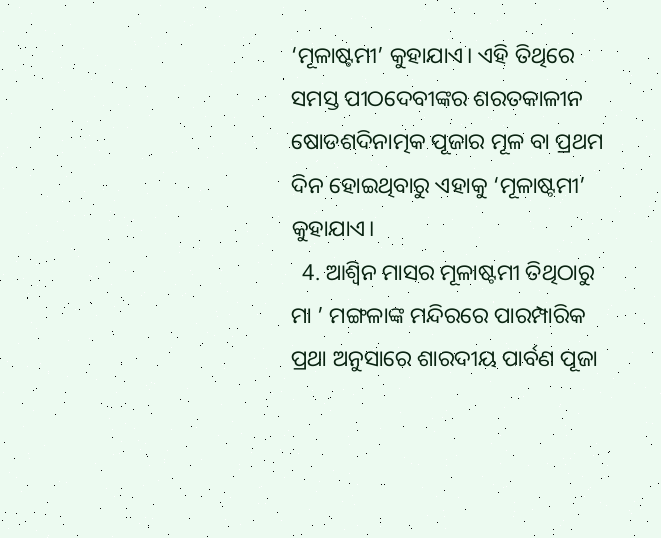‘ମୂଳାଷ୍ଟମୀ’ କୁହାଯାଏ। ଏହି ତିଥିରେ ସମସ୍ତ ପୀଠଦେବୀଙ୍କର ଶରତକାଳୀନ ଷୋଡଶଦିନାତ୍ମକ ପୂଜାର ମୂଳ ବା ପ୍ରଥମ ଦିନ ହୋଇଥିବାରୁ ଏହାକୁ ‘ମୂଳାଷ୍ଟମୀ’ କୁହାଯାଏ।
  4. ଆଶ୍ୱିନ ମାସର ମୂଳାଷ୍ଟମୀ ତିଥିଠାରୁ ମା ’ ମଙ୍ଗଳାଙ୍କ ମନ୍ଦିରରେ ପାରମ୍ପାରିକ ପ୍ରଥା ଅନୁସାରେ ଶାରଦୀୟ ପାର୍ବଣ ପୂଜା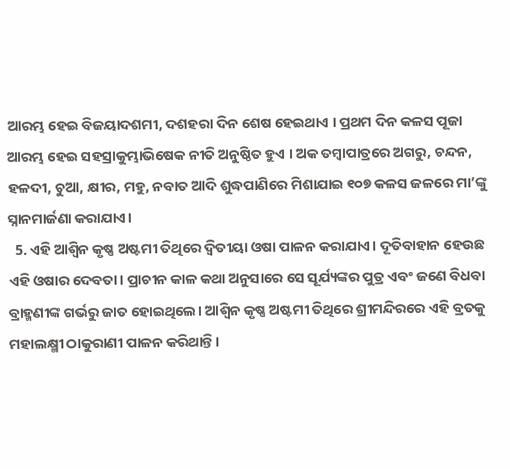ଆରମ୍ଭ ହେଇ ବିଜୟାଦଶମୀ, ଦଶହରା ଦିନ ଶେଷ ହେଇଥାଏ । ପ୍ରଥମ ଦିନ କଳସ ପୂଜା ଆରମ୍ଭ ହେଇ ସହସ୍ରାକୁମ୍ଭାଭିଷେକ ନୀତି ଅନୁଷ୍ଠିତ ହୁଏ । ଅକ ତମ୍ବାପାତ୍ରରେ ଅଗରୁ, ଚନ୍ଦନ, ହଳଦୀ, ଚୁଆ, କ୍ଷୀର, ମହୁ, ନବାତ ଆଦି ଶୁଦ୍ଧପାଣିରେ ମିଶାଯାଇ ୧୦୭ କଳସ ଜଳରେ ମା’ଙ୍କୁ ସ୍ନାନମାର୍ଜଣା କରାଯାଏ।
  5. ଏହି ଆଶ୍ଵିନ କୃଷ୍ଣ ଅଷ୍ଟମୀ ତିଥିରେ ଦ୍ଵିତୀୟା ଓଷା ପାଳନ କରାଯାଏ। ଦୂତିବାହାନ ହେଉଛ ଏହି ଓଷାର ଦେବତା। ପ୍ରାଚୀନ କାଳ କଥା ଅନୁସାରେ ସେ ସୂର୍ଯ୍ୟଙ୍କର ପୁତ୍ର ଏବଂ ଜଣେ ବିଧବା ବ୍ରାହ୍ମଣୀଙ୍କ ଗର୍ଭରୁ ଜାତ ହୋଇଥିଲେ। ଆଶ୍ଵିନ କୃଷ୍ଣ ଅଷ୍ଟମୀ ତିଥିରେ ଶ୍ରୀମନ୍ଦିରରେ ଏହି ବ୍ରତକୁ ମହାଲକ୍ଷ୍ମୀ ଠାକୁରାଣୀ ପାଳନ କରିଥାନ୍ତି।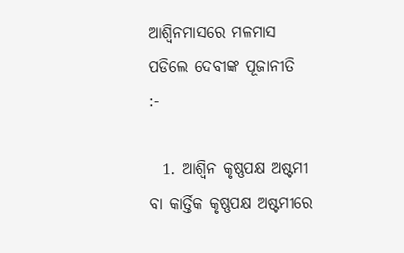ଆଶ୍ଵିନମାସରେ ମଳମାସ ପଡିଲେ ଦେବୀଙ୍କ ପୂଜାନୀତି  :-

  1. ଆଶ୍ୱିନ କୃଷ୍ଣପକ୍ଷ ଅଷ୍ଟମୀ ବା କାର୍ତ୍ତିକ କୃଷ୍ଣପକ୍ଷ ଅଷ୍ଟମୀରେ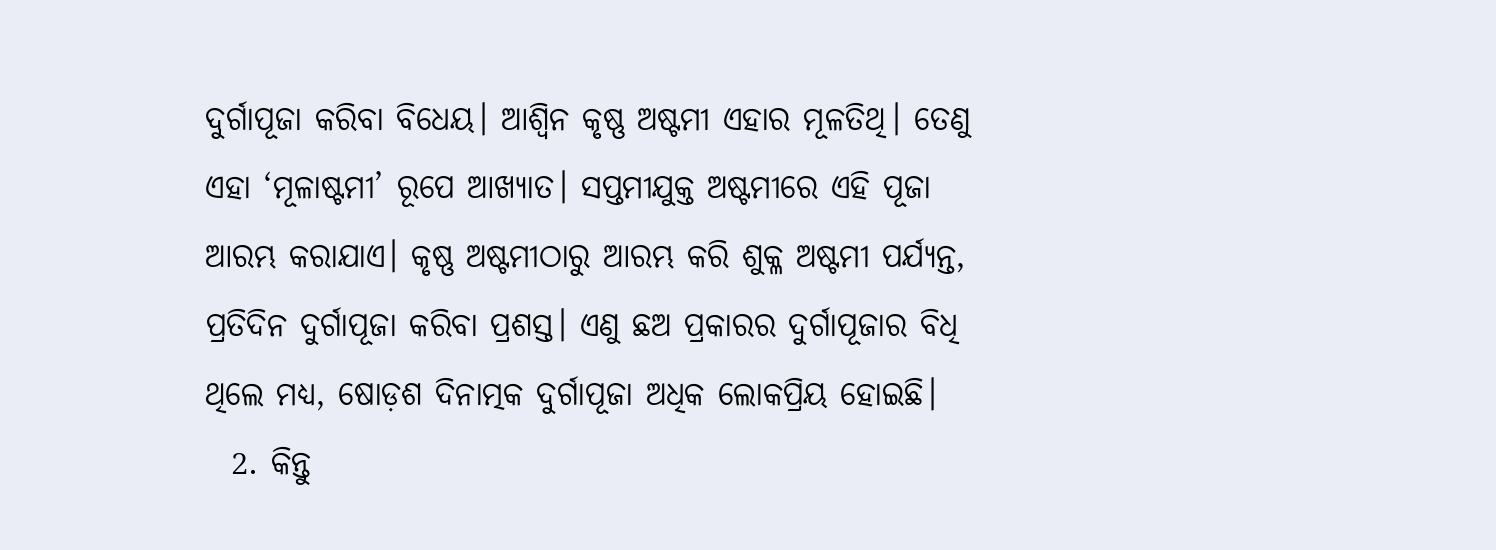ଦୁର୍ଗାପୂଜା କରିବା ବିଧେୟ। ଆଶ୍ୱିନ କୃଷ୍ଣ ଅଷ୍ଟମୀ ଏହାର ମୂଳତିଥି। ତେଣୁ ଏହା ‘ମୂଳାଷ୍ଟମୀ’ ରୂପେ ଆଖ୍ୟାତ। ସପ୍ତମୀଯୁକ୍ତ ଅଷ୍ଟମୀରେ ଏହି ପୂଜା ଆରମ୍ଭ କରାଯାଏ। କୃଷ୍ଣ ଅଷ୍ଟମୀଠାରୁ ଆରମ୍ଭ କରି ଶୁକ୍ଳ ଅଷ୍ଟମୀ ପର୍ଯ୍ୟନ୍ତ, ପ୍ରତିଦିନ ଦୁର୍ଗାପୂଜା କରିବା ପ୍ରଶସ୍ତ। ଏଣୁ ଛଅ ପ୍ରକାରର ଦୁର୍ଗାପୂଜାର ବିଧି ଥିଲେ ମଧ୍ୟ, ଷୋଡ଼ଶ ଦିନାତ୍ମକ ଦୁର୍ଗାପୂଜା ଅଧିକ ଲୋକପ୍ରିୟ ହୋଇଛି।
  2. କିନ୍ତୁ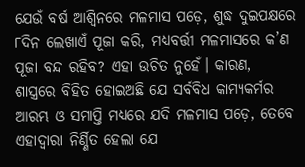ଯେଉଁ ବର୍ଷ ଆଶ୍ୱିନରେ ମଳମାସ ପଡ଼େ, ଶୁଦ୍ଧ ଦୁଇପକ୍ଷରେ ୮ଦିନ ଲେଖାଏଁ ପୂଜା କରି, ମଧ୍ୟବର୍ତ୍ତୀ ମଳମାସରେ କ’ଣ ପୂଜା ବନ୍ଦ ରହିବ? ଏହା ଉଚିତ ନୁହେଁ। କାରଣ, ଶାସ୍ତ୍ରରେ ବିହିତ ହୋଇଅଛି ଯେ ସର୍ବବିଧ କାମ୍ୟକର୍ମର ଆରମ୍ଭ ଓ ସମାପ୍ତି ମଧ୍ୟରେ ଯଦି ମଳମାସ ପଡ଼େ, ତେବେ ଏହାଦ୍ୱାରା ନିର୍ଣ୍ଣିତ ହେଲା ଯେ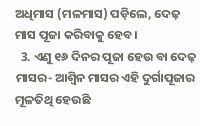ଅଧିମାସ (ମଳମାସ) ପଡ଼ିଲେ, ଦେଢ଼ ମାସ ପୂଜା କରିବାକୁ ହେବ।
  3. ଏଣୁ ୧୬ ଦିନର ପୂଜା ହେଉ ବା ଦେଢ଼ ମାସର- ଆଶ୍ୱିନ ମାସର ଏହି ଦୁର୍ଗାପୂଜାର ମୂଳତିଥି ହେଉଛି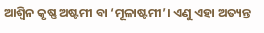ଆଶ୍ୱିନ କୃଷ୍ଣ ଅଷ୍ଟମୀ ବା ‘ମୂଳାଷ୍ଟମୀ’। ଏଣୁ ଏହା ଅତ୍ୟନ୍ତ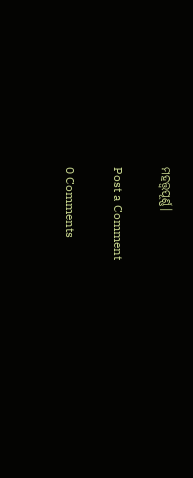ମହତ୍ତ୍ୱପୂର୍ଣ୍ଣ।

Post a Comment

0 Comments